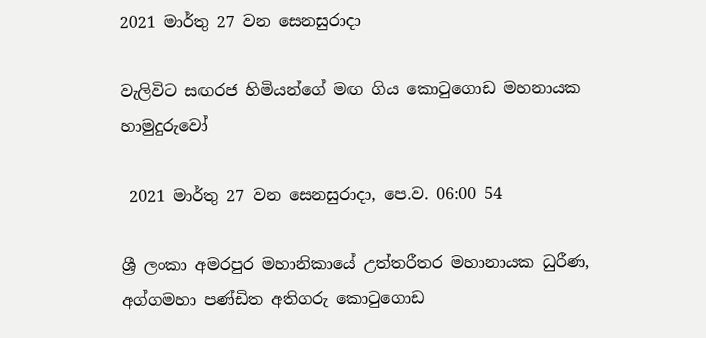2021 මාර්තු 27 වන සෙනසුරාදා

වැලිවිට සඟරජ හිමියන්ගේ මඟ ගිය කොටුගොඩ මහනායක හාමුදුරුවෝ

 2021 මාර්තු 27 වන සෙනසුරාදා, පෙ.ව. 06:00 54

ශ්‍රී ලංකා අමරපුර මහානිකායේ උත්තරීතර මහානායක ධුරීණ, අග්ගමහා පණ්ඩිත අතිගරු කොටුගොඩ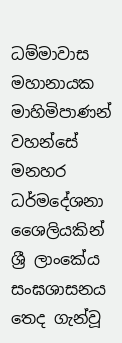ධම්මාවාස මහානායක මාහිමිපාණන් වහන්සේ මනහර ධර්මදේශනා ශෛලියකින් ශ්‍රී ලාංකේය සංඝශාසනය තෙද ගැන්වූ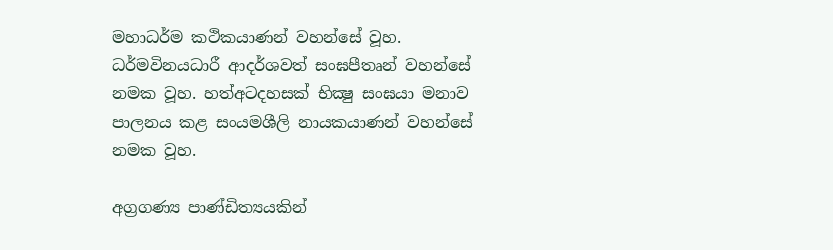මහාධර්ම කථිකයාණන් වහන්සේ වූහ. ධර්මවිනයධාරී ආදර්ශවත් සංඝපීතෘන් වහන්සේ නමක වූහ. හත්අටදහසක් භික්‍ෂු සංඝයා මනාව පාලනය කළ සංයමශීලි නායකයාණන් වහන්සේ නමක වූහ.

අග්‍රගණ්‍ය පාණ්ඩිත්‍යයකින්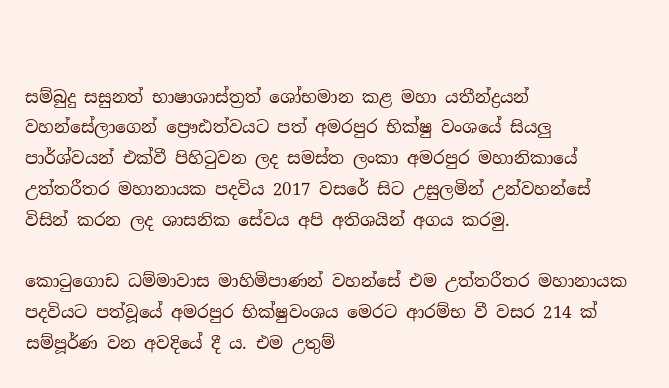සම්බුදු සසුනත් භාෂාශාස්ත්‍රත් ශෝභමාන කළ මහා යතීන්ද්‍රයන් වහන්සේලාගෙන් ප්‍රෞඪත්වයට පත් අමරපුර භික්ෂු වංශයේ සියලු පාර්ශ්වයන් එක්වී පිහිටුවන ලද සමස්ත ලංකා අමරපුර මහානිකායේ උත්තරීතර මහානායක පදවිය 2017 වසරේ සිට උසුලමින් උන්වහන්සේ විසින් කරන ලද ශාසනික සේවය අපි අතිශයින් අගය කරමු.

කොටුගොඩ ධම්මාවාස මාහිමිපාණන් වහන්සේ එම උත්තරීතර මහානායක පදවියට පත්වූයේ අමරපුර භික්ෂුවංශය මෙරට ආරම්භ වී වසර 214 ක් සම්පූර්ණ වන අවදියේ දී ය. එම උතුම්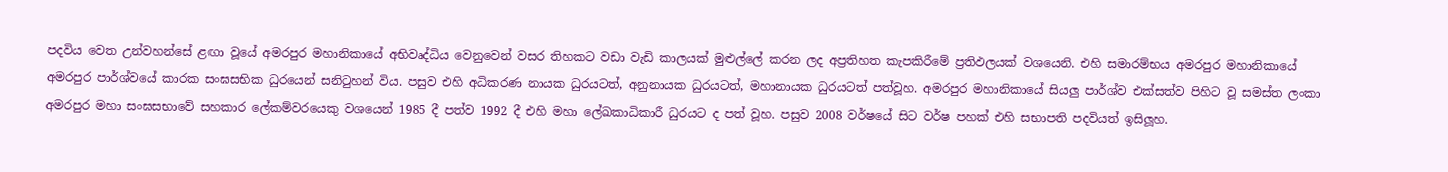පදවිය වෙත උන්වහන්සේ ළඟා වූයේ අමරපුර මහානිකායේ අභිවෘද්ධිය වෙනුවෙන් වසර තිහකට වඩා වැඩි කාලයක් මුළුල්ලේ කරන ලද අප්‍රතිහත කැපකිරීමේ ප්‍රතිඵලයක් වශයෙනි. එහි සමාරම්භය අමරපුර මහානිකායේ අමරපුර පාර්ශ්වයේ කාරක සංඝසභික ධුරයෙන් සනිටුහන් විය. පසුව එහි අධිකරණ නායක ධුරයටත්, අනුනායක ධුරයටත්, මහානායක ධුරයටත් පත්වූහ. අමරපුර මහානිකායේ සියලු පාර්ශ්ව එක්සත්ව පිහිට වූ සමස්ත ලංකා අමරපුර මහා සංඝසභාවේ සහකාර ලේකම්වරයෙකු වශයෙන් 1985 දී පත්ව 1992 දී එහි මහා ලේඛකාධිකාරී ධුරයට ද පත් වූහ. පසුව 2008 වර්ෂයේ සිට වර්ෂ පහක් එහි සභාපති පදවියත් ඉසිලූහ.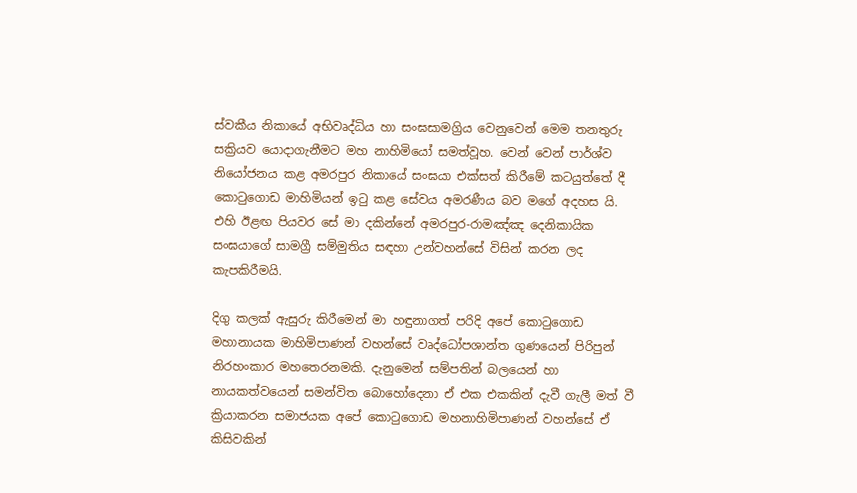ස්වකීය නිකායේ අභිවෘද්ධිය හා සංඝසාමග්‍රිය වෙනුවෙන් මෙම තනතුරු සක්‍රියව යොදාගැනීමට මහ නාහිමියෝ සමත්වූහ. වෙන් වෙන් පාර්ශ්ව නියෝජනය කළ අමරපුර නිකායේ සංඝයා එක්සත් කිරීමේ කටයුත්තේ දී කොටුගොඩ මාහිමියන් ඉටු කළ සේවය අමරණීය බව මගේ අදහස යි. එහි ඊළඟ පියවර සේ මා දකින්නේ අමරපුර-රාමඤ්ඤ දෙනිකායික සංඝයාගේ සාමග්‍රී සම්මුතිය සඳහා උන්වහන්සේ විසින් කරන ලද කැපකිරීමයි.

දිගු කලක් ඇසුරු කිරීමෙන් මා හඳුනාගත් පරිදි අපේ කොටුගොඩ මහානායක මාහිමිපාණන් වහන්සේ වෘද්ධෝපශාන්ත ගුණයෙන් පිරිපුන් නිරහංකාර මහතෙරනමකි. දැනුමෙන් සම්පතින් බලයෙන් හා නායකත්වයෙන් සමන්විත බොහෝදෙනා ඒ එක එකකින් දැවී ගැලී මත් වී ක්‍රියාකරන සමාජයක අපේ කොටුගොඩ මහනාහිමිපාණන් වහන්සේ ඒ කිසිවකින්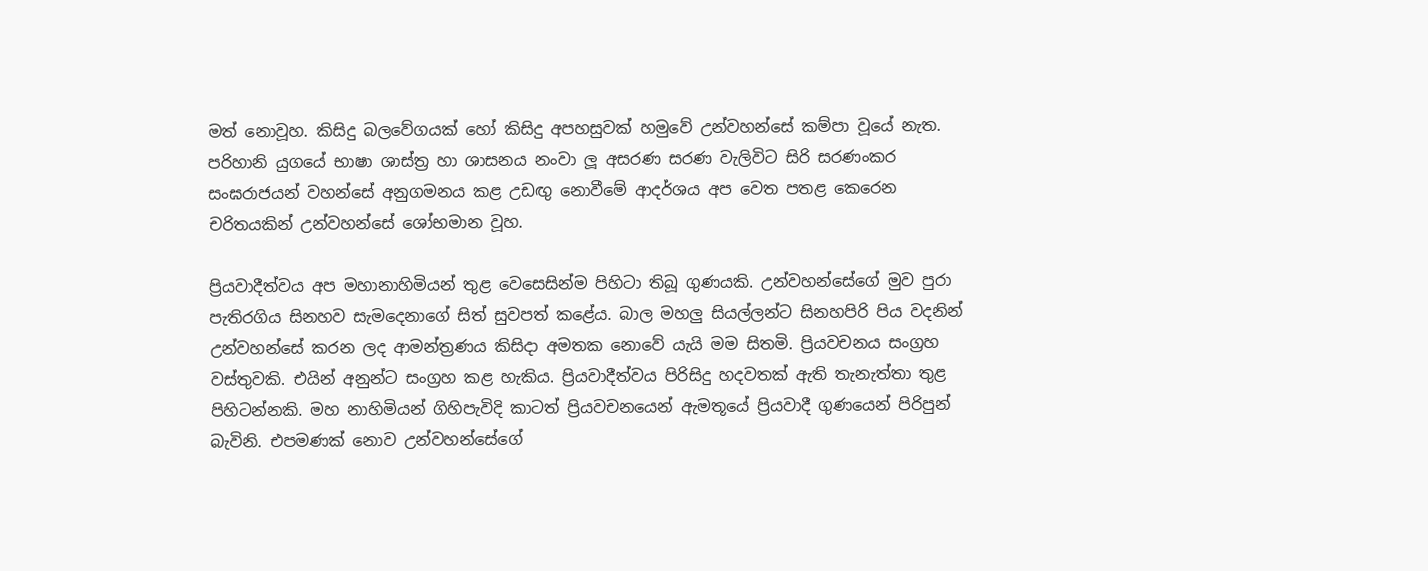මත් නොවූහ. කිසිදු බලවේගයක් හෝ කිසිදු අපහසුවක් හමුවේ උන්වහන්සේ කම්පා වූයේ නැත. පරිහානි යුගයේ භාෂා ශාස්ත්‍ර හා ශාසනය නංවා ලූ අසරණ සරණ වැලිවිට සිරි සරණංකර සංඝරාජයන් වහන්සේ අනුගමනය කළ උඩඟු නොවීමේ ආදර්ශය අප වෙත පතළ කෙරෙන චරිතයකින් උන්වහන්සේ ශෝභමාන වූහ.

ප්‍රියවාදීත්වය අප මහානාහිමියන් තුළ වෙසෙසින්ම පිහිටා තිබූ ගුණයකි. උන්වහන්සේගේ මුව පුරා පැතිරගිය සිනහව සැමදෙනාගේ සිත් සුවපත් කළේය. බාල මහලු සියල්ලන්ට සිනහපිරි පිය වදනින් උන්වහන්සේ කරන ලද ආමන්ත්‍රණය කිසිදා අමතක නොවේ යැයි මම සිතමි. ප්‍රියවචනය සංග්‍රහ වස්තුවකි. එයින් අනුන්ට සංග්‍රහ කළ හැකිය. ප්‍රියවාදීත්වය පිරිසිදු හදවතක් ඇති තැනැත්තා තුළ පිහිටන්නකි. මහ නාහිමියන් ගිහිපැවිදි කාටත් ප්‍රියවචනයෙන් ඇමතූයේ ප්‍රියවාදී ගුණයෙන් පිරිපුන් බැවිනි. එපමණක් නොව උන්වහන්සේගේ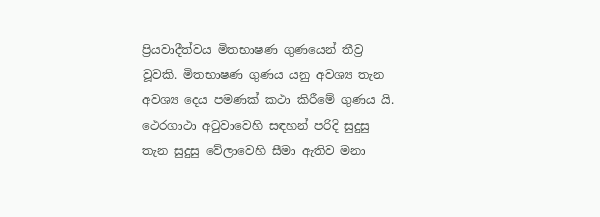ප්‍රියවාදීත්වය මිතභාෂණ ගුණයෙන් තීව්‍ර වූවකි. මිතභාෂණ ගුණය යනු අවශ්‍ය තැන අවශ්‍ය දෙය පමණක් කථා කිරීමේ ගුණය යි. ථෙරගාථා අටුවාවෙහි සඳහන් පරිදි සුදුසු තැන සුදුසු වේලාවෙහි සීමා ඇතිව මනා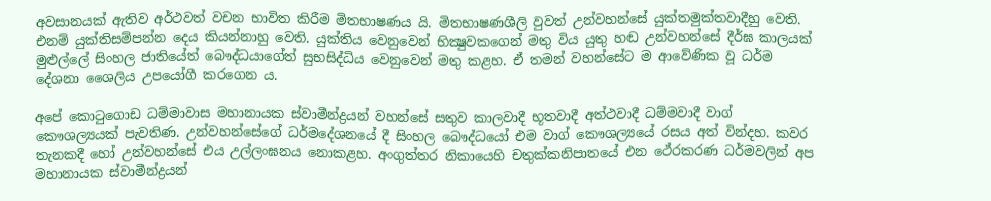අවසානයක් ඇතිව අර්ථවත් වචන භාවිත කිරීම මිතභාෂණය යි. මිතභාෂණශීලි වුවත් උන්වහන්සේ යුක්තමුක්තවාදීහු වෙති. එනම් යුක්තිසම්පන්න දෙය කියන්නාහු වෙති. යුක්තිය වෙනුවෙන් භික්‍ෂුවකගෙන් මතු විය යුතු හඬ උන්වහන්සේ දීර්ඝ කාලයක් මුළුල්ලේ සිංහල ජාතියේත් බෞද්ධයාගේත් සුභසිද්ධිය වෙනුවෙන් මතු කළහ. ඒ තමන් වහන්සේට ම ආවේණික වූ ධර්ම දේශනා ශෛලිය උපයෝගී කරගෙන ය.

අපේ කොටුගොඩ ධම්මාවාස මහානායක ස්වාමීන්ද්‍රයන් වහන්සේ සතුව කාලවාදී භූතවාදී අත්ථවාදී ධම්මවාදී වාග් කෞශල්‍යයක් පැවතිණ. උන්වහන්සේගේ ධර්මදේශනයේ දී සිංහල බෞද්ධයෝ එම වාග් කෞශල්‍යයේ රසය අත් වින්දහ. කවර තැනකදී හෝ උන්වහන්සේ එය උල්ලංඝනය නොකළහ. අංගුත්තර නිකායෙහි චතුක්කනිපාතයේ එන ථේරකරණ ධර්මවලින් අප මහානායක ස්වාමීන්ද්‍රයන්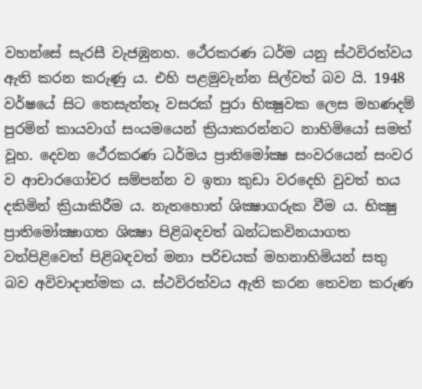වහන්සේ සැරසී වැජඹුනහ. ථේරකරණ ධර්ම යනු ස්ථවිරත්වය ඇති කරන කරුණු ය. එහි පළමුවැන්න සිල්වත් බව යි. 1948 වර්ෂයේ සිට තෙසැත්තෑ වසරක් පුරා භික්‍ෂුවක ලෙස මහණදම් පුරමින් කායවාග් සංයමයෙන් ක්‍රියාකරන්නට නාහිමියෝ සමත් වූහ. දෙවන ථේරකරණ ධර්මය ප්‍රාතිමෝක්‍ෂ සංවරයෙන් සංවර ව ආචාරගෝචර සම්පන්න ව ඉතා කුඩා වරදෙහි වුවත් භය දකිමින් ක්‍රියාකිරීම ය. නැතහොත් ශික්‍ෂාගරුක වීම ය. භික්‍ෂු ප්‍රාතිමෝක්‍ෂාගත ශික්‍ෂා පිළිබඳවත් ඛන්ධකවිනයාගත වත්පිළිවෙත් පිළිබඳවත් මනා පරිචයක් මහනාහිමියන් සතු බව අවිවාදාත්මක ය. ස්ථවිරත්වය ඇති කරන තෙවන කරුණ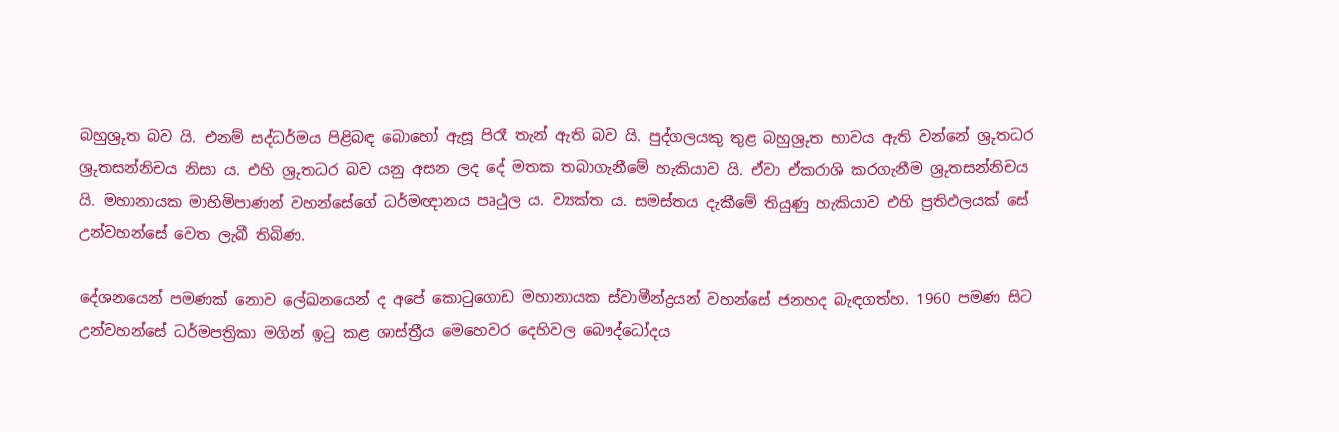බහුශ්‍රුත බව යි. එනම් සද්ධර්මය පිළිබඳ බොහෝ ඇසූ පිරෑ තැන් ඇති බව යි. පුද්ගලයකු තුළ බහුශ්‍රුත භාවය ඇති වන්නේ ශ්‍රුතධර ශ්‍රුතසන්නිචය නිසා ය. එහි ශ්‍රුතධර බව යනු අසන ලද දේ මතක තබාගැනීමේ හැකියාව යි. ඒවා ඒකරාශි කරගැනීම ශ්‍රුතසන්නිචය යි. මහානායක මාහිමිපාණන් වහන්සේගේ ධර්මඥානය පෘථුල ය. ව්‍යක්ත ය. සමස්තය දැකීමේ තියුණු හැකියාව එහි ප්‍රතිඵලයක් සේ උන්වහන්සේ වෙත ලැබී තිබිණ.

දේශනයෙන් පමණක් නොව ලේඛනයෙන් ද අපේ කොටුගොඩ මහානායක ස්වාමීන්ද්‍රයන් වහන්සේ ජනහද බැඳගත්හ. 1960 පමණ සිට උන්වහන්සේ ධර්මපත්‍රිකා මගින් ඉටු කළ ශාස්ත්‍රීය මෙහෙවර දෙහිවල බෞද්ධෝදය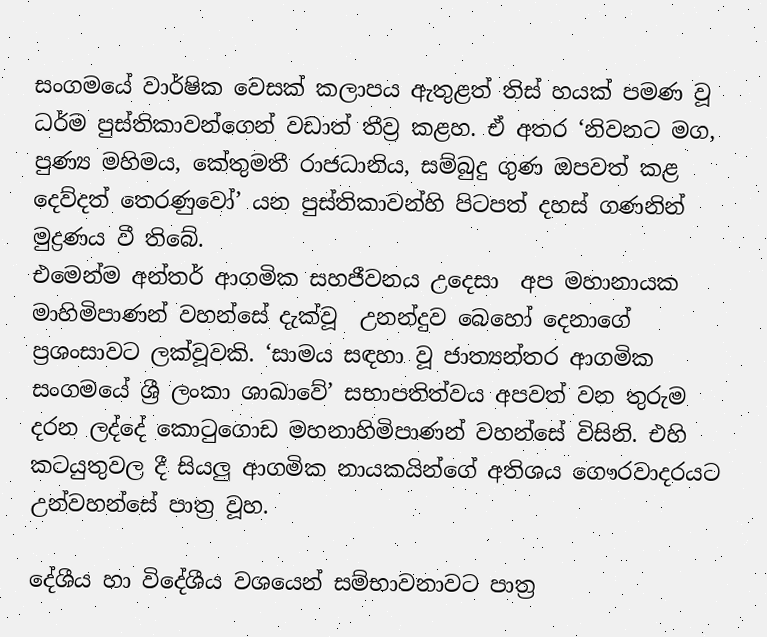සංගමයේ වාර්ෂික වෙසක් කලාපය ඇතුළත් තිස් හයක් පමණ වූ ධර්ම පුස්තිකාවන්ගෙන් වඩාත් තීව්‍ර කළහ. ඒ අතර ‘නිවනට මග, පුණ්‍ය මහිමය, කේතුමතී රාජධානිය, සම්බුදු ගුණ ඔපවත් කළ දෙව්දත් තෙරණුවෝ’ යන පුස්තිකාවන්හි පිටපත් දහස් ගණනින් මුද්‍රණය වී තිබේ.
එමෙන්ම අන්තර් ආගමික සහජීවනය උදෙසා  අප මහානායක මාහිමිපාණන් වහන්සේ දැක්වූ  උනන්දුව බෙහෝ දෙනාගේ ප්‍රශංසාවට ලක්වූවකි. ‘සාමය සඳහා වූ ජාත්‍යන්තර ආගමික සංගමයේ ශ්‍රී ලංකා ශාඛාවේ’ සභාපතිත්වය අපවත් වන තුරුම දරන ලද්දේ කොටුගොඩ මහනාහිමිපාණන් වහන්සේ විසිනි. එහි කටයුතුවල දී සියලු ආගමික නායකයින්ගේ අතිශය ගෞරවාදරයට උන්වහන්සේ පාත්‍ර වූහ.

දේශීය හා විදේශීය වශයෙන් සම්භාවනාවට පාත්‍ර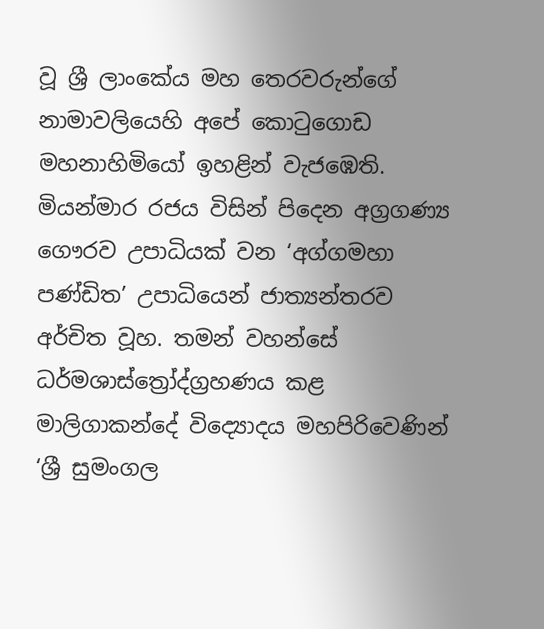වූ ශ්‍රී ලාංකේය මහ තෙරවරුන්ගේ නාමාවලියෙහි අපේ කොටුගොඩ මහනාහිමියෝ ඉහළින් වැජඹෙති. මියන්මාර රජය විසින් පිදෙන අග්‍රගණ්‍ය ගෞරව උපාධියක් වන ‘අග්ගමහා පණ්ඩිත’ උපාධියෙන් ජාත්‍යන්තරව අර්චිත වූහ. තමන් වහන්සේ ධර්මශාස්ත්‍රෝද්ග්‍රහණය කළ මාලිගාකන්දේ විද්‍යොදය මහපිරිවෙණින් ‘ශ්‍රී සුමංගල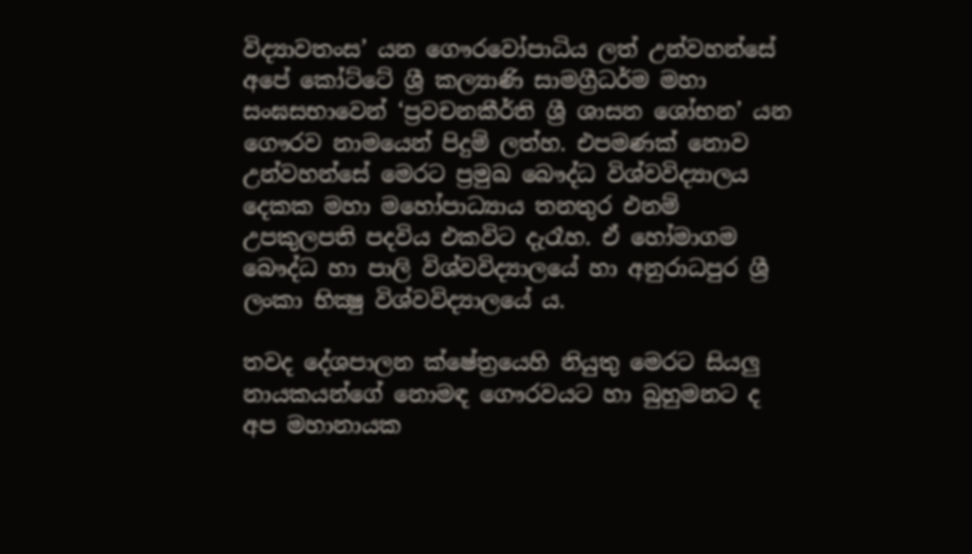විද්‍යාවතංස’ යන ගෞරවෝපාධිය ලත් උන්වහන්සේ අපේ කෝට්ටේ ශ්‍රී කල්‍යාණි සාමග්‍රීධර්ම මහා සංඝසභාවෙන් ‘ප්‍රවචනකීර්ති ශ්‍රී ශාසන ශෝභන’ යන ගෞරව නාමයෙන් පිදුම් ලත්හ. එපමණක් නොව උන්වහන්සේ මෙරට ප්‍රමුඛ බෞද්ධ විශ්වවිද්‍යාලය දෙකක මහා මහෝපාධ්‍යාය තනතුර එනම් උපකුලපති පදවිය එකවිට දැරෑහ. ඒ හෝමාගම බෞද්ධ හා පාලි විශ්වවිද්‍යාලයේ හා අනුරාධපුර ශ්‍රී ලංකා භික්‍ෂු විශ්වවිද්‍යාලයේ ය.

තවද දේශපාලන ක්ෂේත්‍රයෙහි නියුතු මෙරට සියලු නායකයන්ගේ නොමඳ ගෞරවයට හා බුහුමනට ද අප මහානායක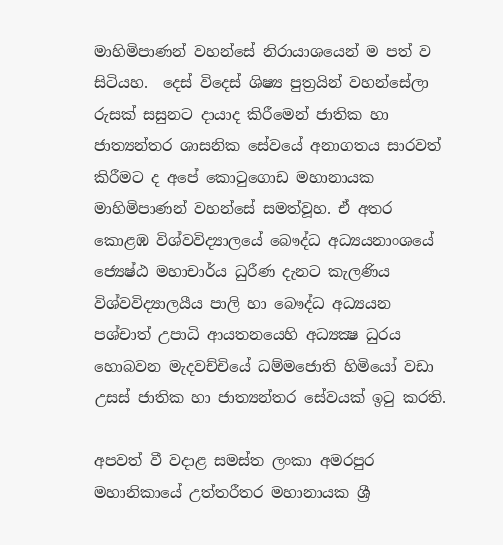මාහිමිපාණන් වහන්සේ නිරායාශයෙන් ම පත් ව සිටියහ.  දෙස් විදෙස් ශිෂ්‍ය පුත්‍රයින් වහන්සේලා රුසක් සසුනට දායාද කිරීමෙන් ජාතික හා ජාත්‍යන්තර ශාසනික සේවයේ අනාගතය සාරවත් කිරීමට ද අපේ කොටුගොඩ මහානායක මාහිමිපාණන් වහන්සේ සමත්වූහ. ඒ අතර කොළඹ විශ්වවිද්‍යාලයේ බෞද්ධ අධ්‍යයනාංශයේ ජ්‍යෙෂ්ඨ මහාචාර්ය ධුරීණ දැනට කැලණිය විශ්වවිද්‍යාලයීය පාලි හා බෞද්ධ අධ්‍යයන පශ්චාත් උපාධි ආයතනයෙහි අධ්‍යක්‍ෂ ධුරය හොබවන මැදවච්චියේ ධම්මජොති හිමියෝ වඩා උසස් ජාතික හා ජාත්‍යන්තර සේවයක් ඉටු කරති.

අපවත් වී වදාළ සමස්ත ලංකා අමරපුර මහානිකායේ උත්තරීතර මහානායක ශ්‍රී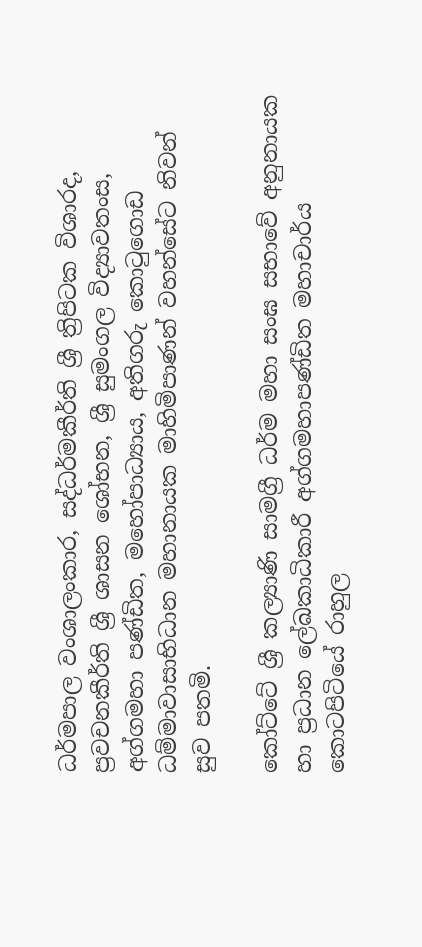ධර්මපාල වංශාලංකාර, සද්ධර්මකීර්ති ශ්‍රී ත්‍රිපිටක විශාරද, ප්‍රවචනකීර්ති ශ්‍රී ශාසන ශෝභන, ශ්‍රී සුමංගල විද්‍යාවතංස, අග්ගමහා පණ්ඩිත, මහෝපාධ්‍යාය, අතිගරු කොටුගොඩ ධම්මාවාසාභිධාන මහානායක මාහිමිපාණන් වහන්සේට නිවන් සුව පතමි.

කෝට්ටේ ශ්‍රී කල්‍යාණි සාමග්‍රී ධර්ම මහා සංඝ සභාවේ අනුනායක හා ප්‍රධාන ලේඛකාධිකාරී අග්ගමහාපණ්ඩිත මහාචාර්ය කොටපිටියේ රාහුල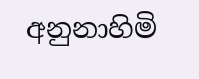අනුනාහිමි